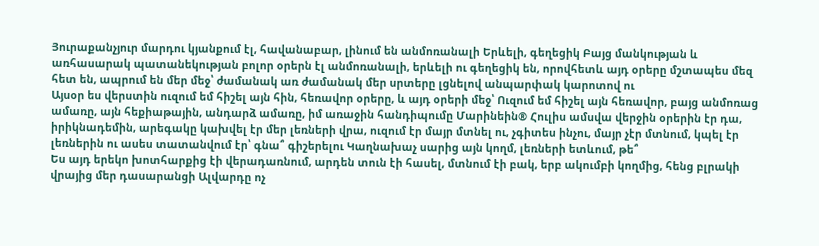Յուրաքանչյուր մարդու կյանքում էլ, հավանաբար, լինում են անմոռանալի Երևելի, գեղեցիկ Բայց մանկության և առհասարակ պատանեկության բոլոր օրերն էլ անմոռանալի, երևելի ու գեղեցիկ են, որովհետև այդ օրերը մշտապես մեզ հետ են, ապրում են մեր մեջ՝ ժամանակ առ ժամանակ մեր սրտերը լցնելով անպարփակ կարոտով ու
Այսօր ես վերստին ուզում եմ հիշել այն հին, հեռավոր օրերը, և այդ օրերի մեջ՝ Ուզում եմ հիշել այն հեռավոր, բայց անմոռաց ամառը, այն հեքիաթային, անդարձ ամառը, իմ առաջին հանդիպումը Մարինեին® Հուլիս ամսվա վերջին օրերին էր դա, իրիկնադեմին, արեգակը կախվել էր մեր լեռների վրա, ուզում էր մայր մտնել ու, չգիտես ինչու, մայր չէր մտնում, կպել էր լեռներին ու ասես տատանվում էր՝ գնա՞ գիշերելու Կաղնախաչ սարից այն կողմ, լեռների ետևում, թե՞
Ես այդ երեկո խոտհարքից էի վերադառնում, արդեն տուն էի հասել, մտնում էի բակ, երբ ակումբի կողմից, հենց բլրակի վրայից մեր դասարանցի Ալվարդը ոչ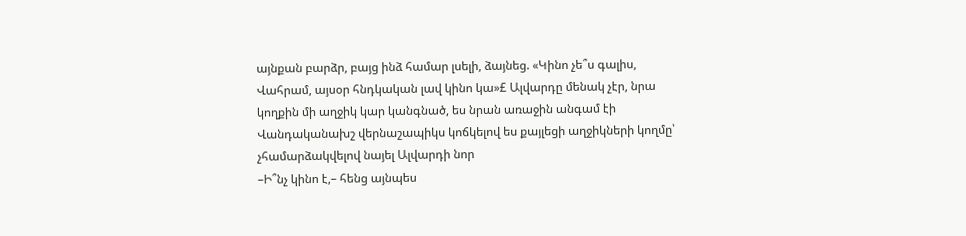այնքան բարձր, բայց ինձ համար լսելի, ձայնեց. «Կինո չե՞ս գալիս, Վահրամ, այսօր հնդկական լավ կինո կա»£ Ալվարդը մենակ չէր, նրա կողքին մի աղջիկ կար կանգնած, ես նրան առաջին անգամ էի Վանդականախշ վերնաշապիկս կոճկելով ես քայլեցի աղջիկների կողմը՝ չհամարձակվելով նայել Ալվարդի նոր
–Ի՞նչ կինո է,– հենց այնպես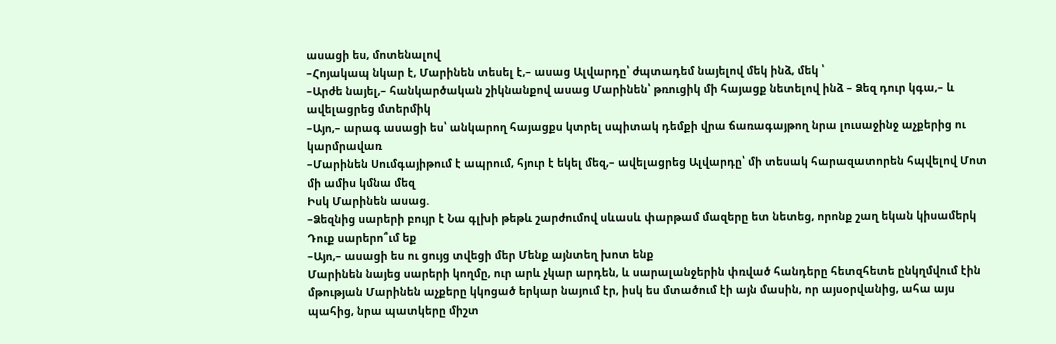ասացի ես, մոտենալով
–Հոյակապ նկար է, Մարինեն տեսել է,– ասաց Ալվարդը՝ ժպտադեմ նայելով մեկ ինձ, մեկ ՝
–Արժե նայել,– հանկարծական շիկնանքով ասաց Մարինեն՝ թռուցիկ մի հայացք նետելով ինձ – Ձեզ դուր կգա,– և ավելացրեց մտերմիկ
–Այո,– արագ ասացի ես՝ անկարող հայացքս կտրել սպիտակ դեմքի վրա ճառագայթող նրա լուսաջինջ աչքերից ու կարմրավառ
–Մարինեն Սումգայիթում է ապրում, հյուր է եկել մեզ,– ավելացրեց Ալվարդը՝ մի տեսակ հարազատորեն հպվելով Մոտ մի ամիս կմնա մեզ
Իսկ Մարինեն ասաց.
–Ձեզնից սարերի բույր է Նա գլխի թեթև շարժումով սևասև փարթամ մազերը ետ նետեց, որոնք շաղ եկան կիսամերկ Դուք սարերո՞ւմ եք
–Այո,– ասացի ես ու ցույց տվեցի մեր Մենք այնտեղ խոտ ենք
Մարինեն նայեց սարերի կողմը, ուր արև չկար արդեն, և սարալանջերին փռված հանդերը հետզհետե ընկղմվում էին մթության Մարինեն աչքերը կկոցած երկար նայում էր, իսկ ես մտածում էի այն մասին, որ այսօրվանից, ահա այս պահից, նրա պատկերը միշտ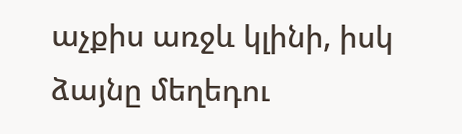աչքիս առջև կլինի, իսկ ձայնը մեղեդու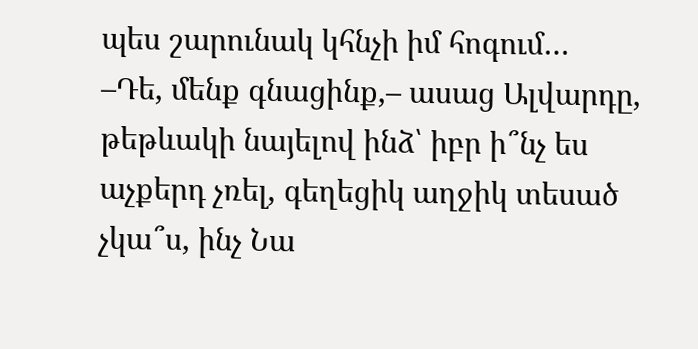պես շարունակ կհնչի իմ հոգում…
–Դե, մենք գնացինք,– ասաց Ալվարդը, թեթևակի նայելով ինձ՝ իբր ի՞նչ ես աչքերդ չռել, գեղեցիկ աղջիկ տեսած չկա՞ս, ինչ Նա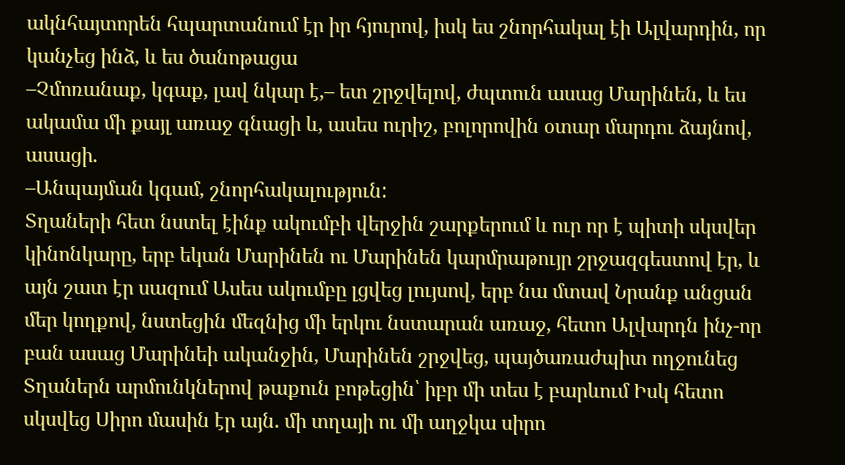ակնհայտորեն հպարտանում էր իր հյուրով, իսկ ես շնորհակալ էի Ալվարդին, որ կանչեց ինձ, և ես ծանոթացա
–Չմոռանաք, կգաք, լավ նկար է,– ետ շրջվելով, ժպտուն ասաց Մարինեն, և ես ակամա մի քայլ առաջ գնացի և, ասես ուրիշ, բոլորովին օտար մարդու ձայնով, ասացի.
–Անպայման կգամ, շնորհակալություն:
Տղաների հետ նստել էինք ակումբի վերջին շարքերում և ուր որ է պիտի սկսվեր կինոնկարը, երբ եկան Մարինեն ու Մարինեն կարմրաթույր շրջազգեստով էր, և այն շատ էր սազում Ասես ակումբը լցվեց լույսով, երբ նա մտավ Նրանք անցան մեր կողքով, նստեցին մեզնից մի երկու նստարան առաջ, հետո Ալվարդն ինչ-որ բան ասաց Մարինեի ականջին, Մարինեն շրջվեց, պայծառաժպիտ ողջունեց Տղաներն արմունկներով թաքուն բոթեցին՝ իբր մի տես է բարևում Իսկ հետո սկսվեց Սիրո մասին էր այն. մի տղայի ու մի աղջկա սիրո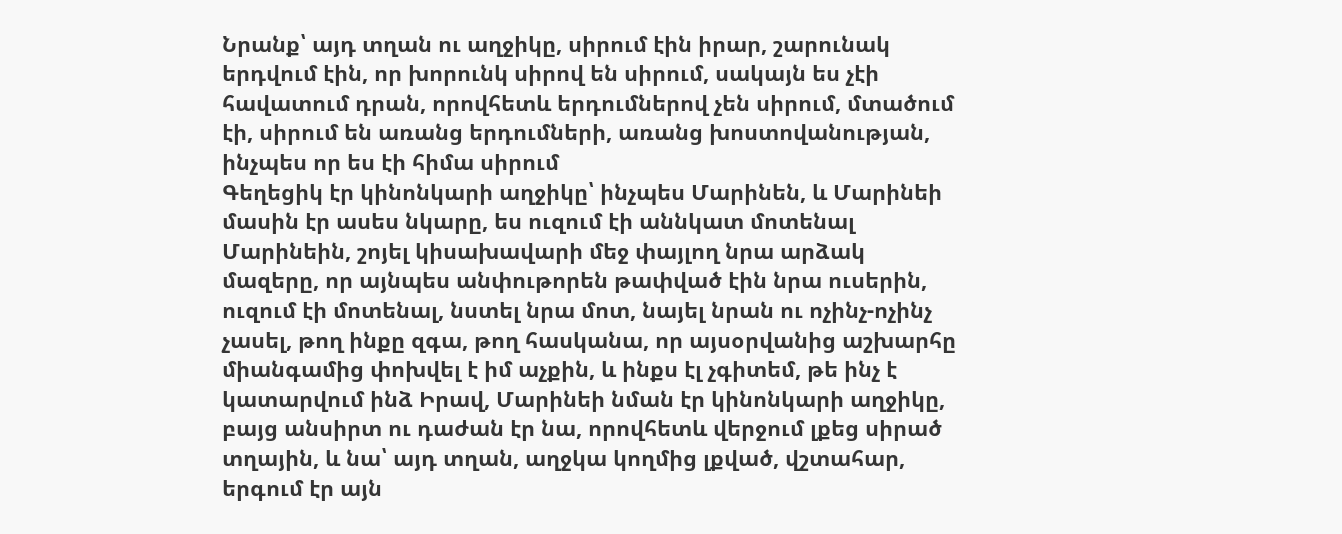Նրանք՝ այդ տղան ու աղջիկը, սիրում էին իրար, շարունակ երդվում էին, որ խորունկ սիրով են սիրում, սակայն ես չէի հավատում դրան, որովհետև երդումներով չեն սիրում, մտածում էի, սիրում են առանց երդումների, առանց խոստովանության, ինչպես որ ես էի հիմա սիրում
Գեղեցիկ էր կինոնկարի աղջիկը՝ ինչպես Մարինեն, և Մարինեի մասին էր ասես նկարը, ես ուզում էի աննկատ մոտենալ Մարինեին, շոյել կիսախավարի մեջ փայլող նրա արձակ մազերը, որ այնպես անփութորեն թափված էին նրա ուսերին, ուզում էի մոտենալ, նստել նրա մոտ, նայել նրան ու ոչինչ-ոչինչ չասել, թող ինքը զգա, թող հասկանա, որ այսօրվանից աշխարհը միանգամից փոխվել է իմ աչքին, և ինքս էլ չգիտեմ, թե ինչ է կատարվում ինձ Իրավ, Մարինեի նման էր կինոնկարի աղջիկը, բայց անսիրտ ու դաժան էր նա, որովհետև վերջում լքեց սիրած տղային, և նա՝ այդ տղան, աղջկա կողմից լքված, վշտահար, երգում էր այն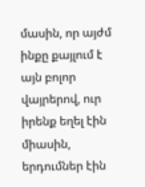մասին, որ այժմ ինքը քայլում է այն բոլոր վայրերով, ուր իրենք եղել էին միասին, երդումներ էին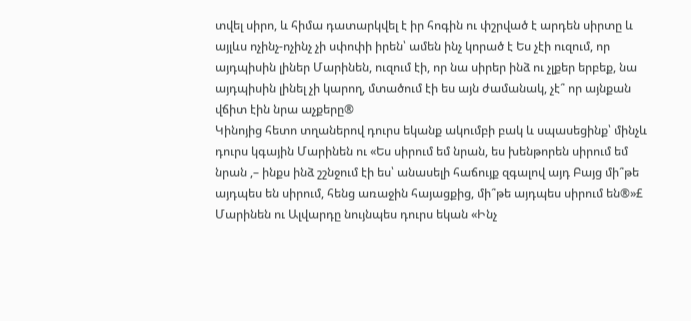տվել սիրո, և հիմա դատարկվել է իր հոգին ու փշրված է արդեն սիրտը և այլևս ոչինչ-ոչինչ չի սփոփի իրեն՝ ամեն ինչ կորած է Ես չէի ուզում, որ այդպիսին լիներ Մարինեն, ուզում էի, որ նա սիրեր ինձ ու չլքեր երբեք, նա այդպիսին լինել չի կարող, մտածում էի ես այն ժամանակ, չէ՞ որ այնքան վճիտ էին նրա աչքերը®
Կինոյից հետո տղաներով դուրս եկանք ակումբի բակ և սպասեցինք՝ մինչև դուրս կգային Մարինեն ու «Ես սիրում եմ նրան, ես խենթորեն սիրում եմ նրան ,– ինքս ինձ շշնջում էի ես՝ անասելի հաճույք զգալով այդ Բայց մի՞թե այդպես են սիրում, հենց առաջին հայացքից, մի՞թե այդպես սիրում են®»£ Մարինեն ու Ալվարդը նույնպես դուրս եկան «Ինչ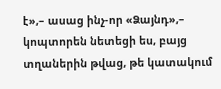է»,– ասաց ինչ-որ «Ձայնդ»,– կոպտորեն նետեցի ես, բայց տղաներին թվաց, թե կատակում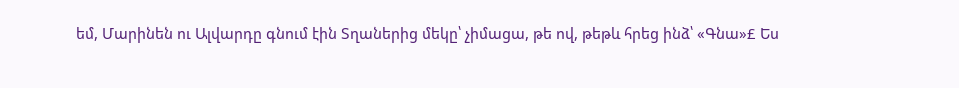եմ, Մարինեն ու Ալվարդը գնում էին Տղաներից մեկը՝ չիմացա, թե ով, թեթև հրեց ինձ՝ «Գնա»£ Ես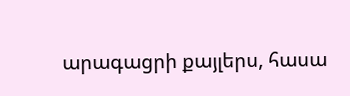արագացրի քայլերս, հասա